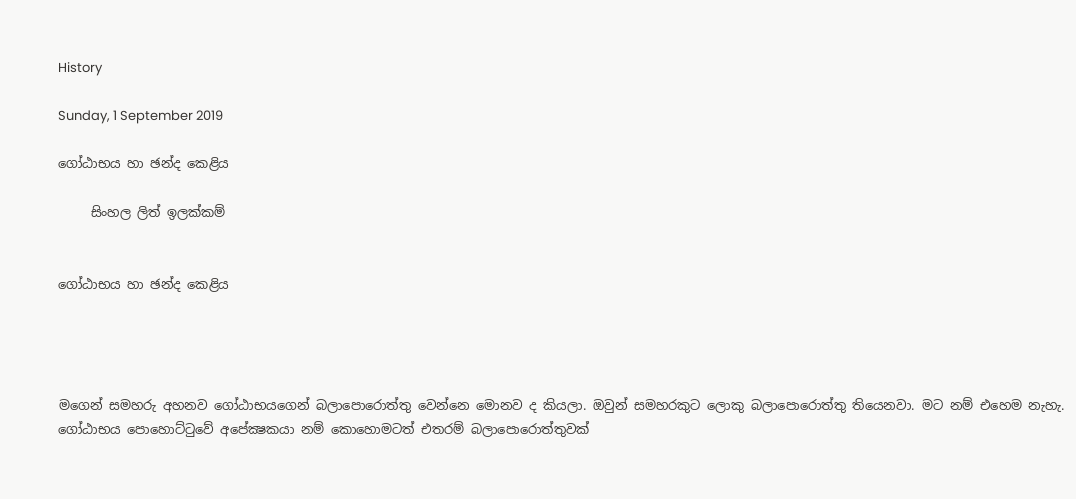History

Sunday, 1 September 2019

ගෝඨාභය හා ඡන්ද කෙළිය

     සිංහල ලිත් ඉලක්කම්


ගෝඨාභය හා ඡන්ද කෙළිය




මගෙන් සමහරු අහනව ගෝඨාභයගෙන් බලාපොරොත්තු වෙන්නෙ මොනව ද කියලා. ඔවුන් සමහරකුට ලොකු බලාපොරොත්තු තියෙනවා. මට නම් එහෙම නැහැ. ගෝඨාභය පොහොට්ටුවේ අපේක්‍ෂකයා නම් කොහොමටත් එතරම් බලාපොරොත්තුවක්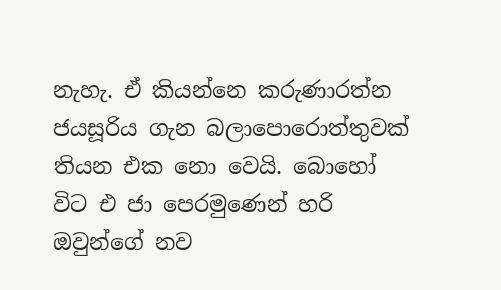නැහැ. ඒ කියන්නෙ කරුණාරත්න ජයසූරිය ගැන බලාපොරොත්තුවක් තියන එක නො වෙයි. බොහෝ විට එ ජා පෙරමුණෙන් හරි ඔවුන්ගේ නව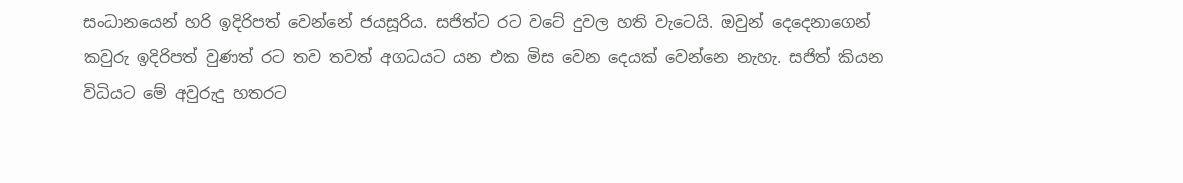සංධානයෙන් හරි ඉදිරිපත් වෙන්නේ ජයසූරිය. සජිත්ට රට වටේ දුවල හති වැටෙයි. ඔවුන් දෙදෙනාගෙන් කවුරු ඉදිරිපත් වුණත් රට තව තවත් අගධයට යන එක මිස වෙන දෙයක් වෙන්නෙ නැහැ. සජිත් කියන විධියට මේ අවුරුදු හතරට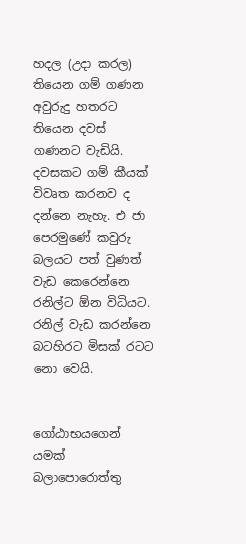හදල (උදා කරල) තියෙන ගම් ගණන අවුරුදු හතරට තියෙන දවස් ගණනට වැඩියි. දවසකට ගම් කීයක් විවෘත කරනව ද දන්නෙ නැහැ. එ ජා පෙරමුණේ කවුරු බලයට පත් වුණත් වැඩ කෙරෙන්නෙ රනිල්ට ඕන විධියට. රනිල් වැඩ කරන්නෙ බටහිරට මිසක් රටට නො වෙයි.


ගෝඨාභයගෙන් යමක් බලාපොරොත්තු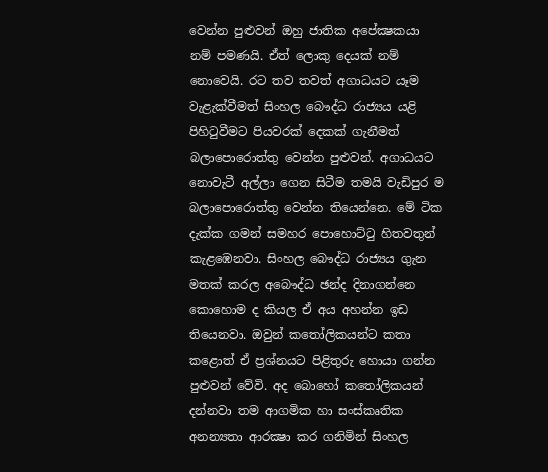වෙන්න පුළුවන් ඔහු ජාතික අපේක්‍ෂකයා නම් පමණයි. ඒත් ලොකු දෙයක් නම් නොවෙයි. රට තව තවත් අගාධයට යෑම වැළැක්වීමත් සිංහල බෞද්ධ රාජ්‍යය යළි පිහිටුවීමට පියවරක් දෙකක් ගැනීමත් බලාපොරොත්තු වෙන්න පුළුවන්. අගාධයට නොවැටී අල්ලා ගෙන සිටීම තමයි වැඩිපුර ම බලාපොරොත්තු වෙන්න තියෙන්නෙ. මේ ටික දැක්ක ගමන් සමහර පොහොට්ටු හිතවතුන් කැළඹෙනවා. සිංහල බෞද්ධ රාජ්‍යය ගුැන මතක් කරල අබෞද්ධ ඡන්ද දිනාගන්නෙ කොහොම ද කියල ඒ අය අහන්න ඉඩ තියෙනවා. ඔවුන් කතෝලිකයන්ට කතා කළොත් ඒ ප්‍රශ්නයට පිළිතුරු හොයා ගන්න පුළුවන් වේවි. අද බොහෝ කතෝලිකයන් දන්නවා තම ආගමික හා සංස්කෘතික අනන්‍යතා ආරක්‍ෂා කර ගනිමින් සිංහල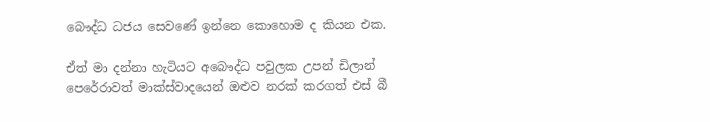බෞද්ධ ධජය සෙවණේ ඉන්නෙ කොහොම ද කියන එක.

ඒත් මා දන්නා හැටියට අබෞද්ධ පවුලක උපන් ඩිලාන් පෙරේරාවත් මාක්ස්වාදයෙන් ඔළුව නරක් කරගත් එස් බී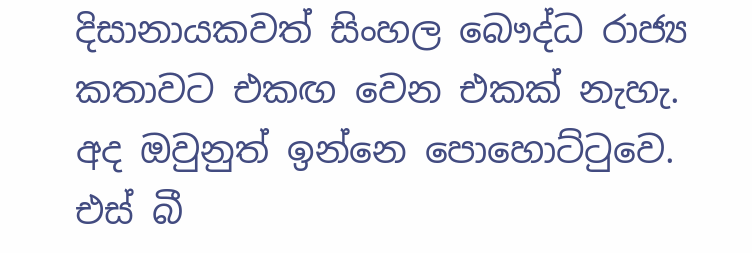දිසානායකවත් සිංහල බෞද්ධ රාජ්‍ය කතාවට එකඟ වෙන එකක් නැහැ. අද ඔවුනුත් ඉන්නෙ පොහොට්ටුවෙ. එස් බී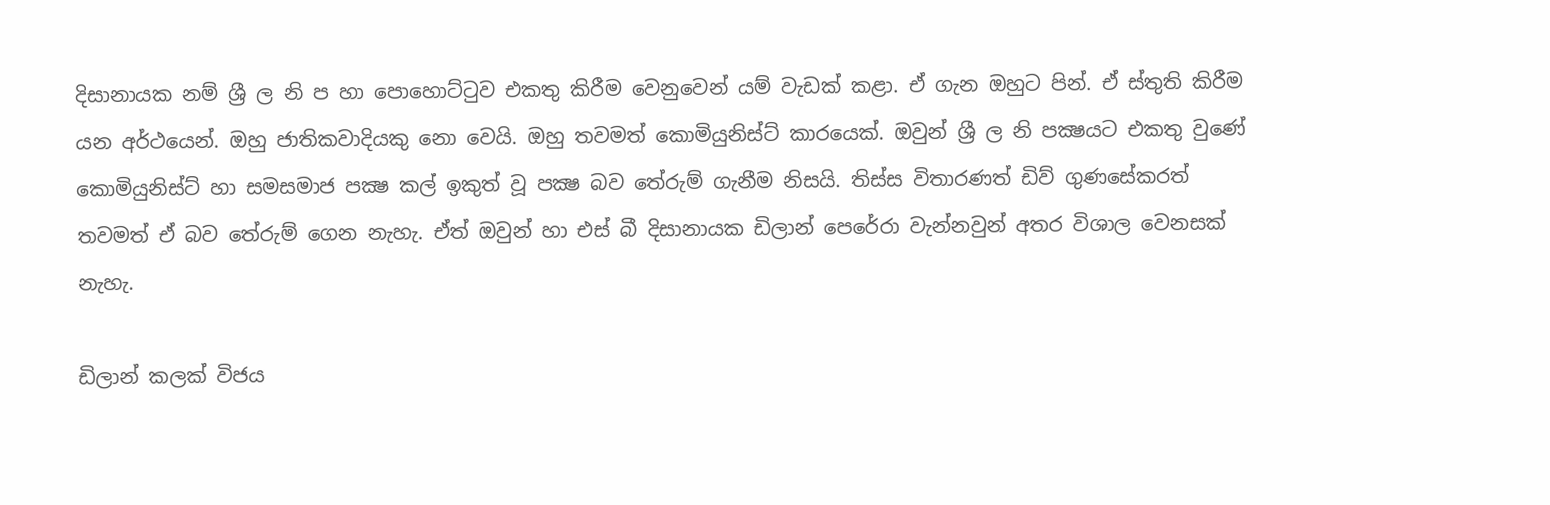දිසානායක නම් ශ්‍රී ල නි ප හා පොහොට්ටුව එකතු කිරීම වෙනුවෙන් යම් වැඩක් කළා. ඒ ගැන ඔහුට පින්. ඒ ස්තුති කිරීම යන අර්ථයෙන්. ඔහු ජාතිකවාදියකු නො වෙයි. ඔහු තවමත් කොමියුනිස්ට් කාරයෙක්. ඔවුන් ශ්‍රී ල නි පක්‍ෂයට එකතු වුණේ කොමියුනිස්ට් හා සමසමාජ පක්‍ෂ කල් ඉකුත් වූ පක්‍ෂ බව තේරුම් ගැනීම නිසයි. තිස්ස විතාරණත් ඩිව් ගුණසේකරත් තවමත් ඒ බව තේරුම් ගෙන නැහැ. ඒත් ඔවුන් හා එස් බී දිසානායක ඩිලාන් පෙරේරා වැන්නවුන් අතර විශාල වෙනසක් නැහැ.

ඩිලාන් කලක් විජය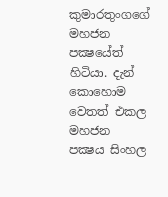කුමාරතුංගගේ මහජන පක්‍ෂයේත් හිටියා. දැන් කොහොම වෙතත් එකල  මහජන පක්‍ෂය සිංහල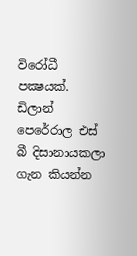විරෝධී පක්‍ෂයක්. ඩිලාන් පෙරේරාල එස් බී දිසානායකලා ගැන කියන්න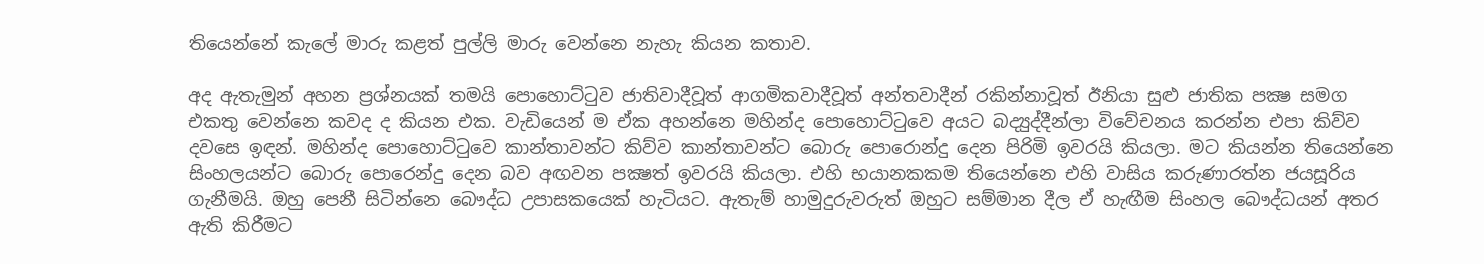තියෙන්නේ කැලේ මාරු කළත් පුල්ලි මාරු වෙන්නෙ නැහැ කියන කතාව.

අද ඇතැමුන් අහන ප්‍රශ්නයක් තමයි පොහොට්ටුව ජාතිවාදීවූත් ආගමිකවාදීවූත් අන්තවාදීන් රකින්නාවූත් ඊනියා සුළු ජාතික පක්‍ෂ සමග එකතු වෙන්නෙ කවද ද කියන එක. වැඩියෙන් ම ඒක අහන්නෙ මහින්ද පොහොට්ටුවෙ අයට බද්‍යුද්දීන්ලා විවේචනය කරන්න එපා කිව්ව දවසෙ ඉඳන්. මහින්ද පොහොට්ටුවෙ කාන්තාවන්ට කිව්ව කාන්තාවන්ට බොරු පොරොන්දු දෙන පිරිමි ඉවරයි කියලා. මට කියන්න තියෙන්නෙ සිංහලයන්ට බොරු පොරෙන්දු දෙන බව අඟවන පක්‍ෂත් ඉවරයි කියලා. එහි භයානකකම තියෙන්නෙ එහි වාසිය කරුණාරත්න ජයසූරිය ගැනීමයි. ඔහු පෙනී සිටින්නෙ බෞද්ධ උපාසකයෙක් හැටියට. ඇතැම් හාමුදුරුවරුත් ඔහුට සම්මාන දීල ඒ හැඟීම සිංහල බෞද්ධයන් අතර ඇති කිරීමට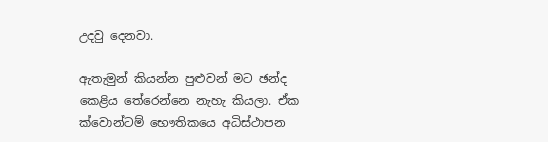උදවු දෙනවා.

ඇතැමුන් කියන්න පුළුවන් මට ඡන්ද කෙළිය තේරෙන්නෙ නැහැ කියලා. ඒක ක්වොන්ටම් භෞතිකයෙ අධිස්ථාපන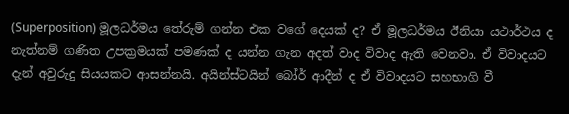(Superposition) මූලධර්මය තේරුම් ගන්න එක වගේ දෙයක් ද? ඒ මූලධර්මය ඊනියා යථාර්ථය ද නැත්නම් ගණිත උපක්‍රමයක් පමණක් ද යන්න ගැන අදත් වාද විවාද ඇති වෙනවා. ඒ විවාදයට දැන් අවුරුදු සියයකට ආසන්නයි. අයින්ස්ටයින් බෝර් ආදීන් ද ඒ විවාදයට සහභාගි වී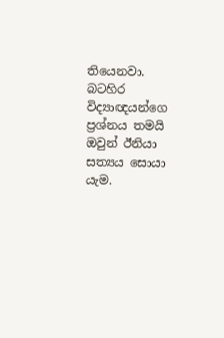තියෙනවා. බටහිර විද්‍යාඥයන්ගෙ ප්‍රශ්නය තමයි ඔවුන් ඊනියා සත්‍යය සොයා යැම.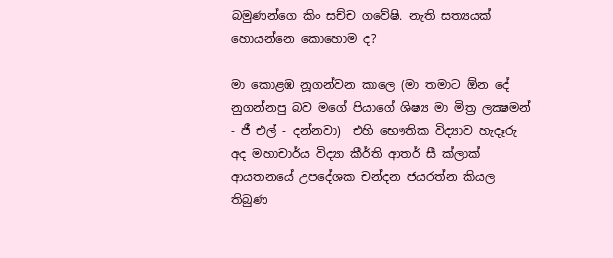බමුණන්ගෙ කිං සච්ච ගවේෂි. නැති සත්‍යයක් හොයන්නෙ කොහොම ද?

මා කොළඹ නූගන්වන කාලෙ (මා තමාට ඕන දේ නුගන්නපු බව මගේ පියාගේ ශිෂ්‍ය මා මිත්‍ර ලක්‍ෂමන් - ජී එල් - දන්නවා)  එහි භෞතික විද්‍යාව හැදෑරු අද මහාචාර්ය විද්‍යා කීර්ති ආතර් සී ක්ලාක් ආයතනයේ උපදේශක චන්දන ජයරත්න කියල තිබුණ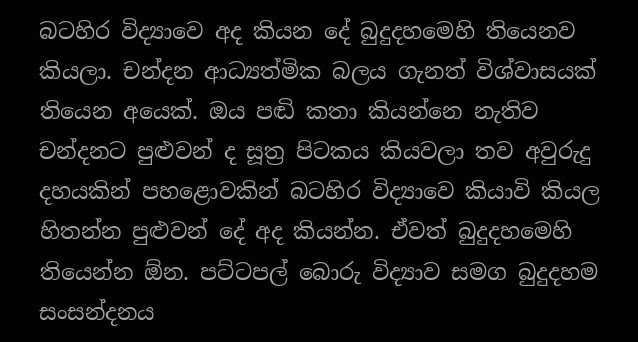බටහිර විද්‍යාවෙ අද කියන දේ බුදුදහමෙහි තියෙනව කියලා. චන්දන ආධ්‍යත්මික බලය ගැනත් විශ්වාසයක් තියෙන අයෙක්. ඔය පඬි කතා කියන්නෙ නැතිව චන්දනට පුළුවන් ද සූත්‍ර පිටකය කියවලා තව අවුරුදු දහයකින් පහළොවකින් බටහිර විද්‍යාවෙ කියාවි කියල හිතන්න පුළුවන් දේ අද කියන්න. ඒවත් බුදුදහමෙහි තියෙන්න ඕන. පට්ටපල් බොරු විද්‍යාව සමග බුදුදහම සංසන්දනය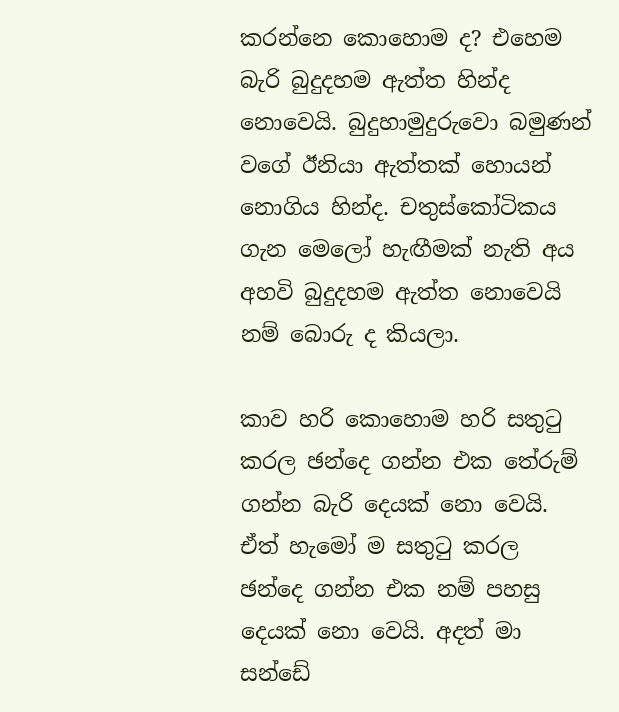කරන්නෙ කොහොම ද? එහෙම බැරි බුදුදහම ඇත්ත හින්ද නොවෙයි. බුදුහාමුදුරුවො බමුණන් වගේ ඊනියා ඇත්තක් හොයන් නොගිය හින්ද. චතුස්කෝටිකය ගැන මෙලෝ හැඟීමක් නැති අය අහවි බුදුදහම ඇත්ත නොවෙයි නම් බොරු ද කියලා.

කාව හරි කොහොම හරි සතුටු කරල ඡන්දෙ ගන්න එක තේරුම් ගන්න බැරි දෙයක් නො වෙයි. ඒත් හැමෝ ම සතුටු කරල ඡන්දෙ ගන්න එක නම් පහසු දෙයක් නො වෙයි. අදත් මා සන්ඩේ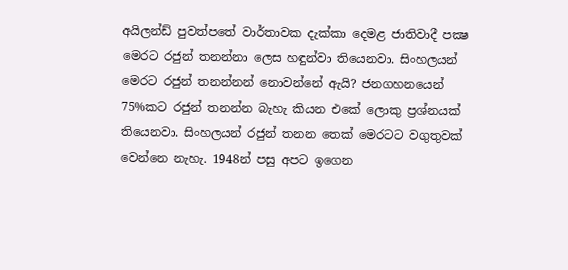අයිලන්ඩ් පුවත්පතේ වාර්තාවක දැක්කා දෙමළ ජාතිවාදී පක්‍ෂ මෙරට රජුන් තනන්නා ලෙස හඳුන්වා තියෙනවා. සිංහලයන් මෙරට රජුන් තනන්නන් නොවන්නේ ඇයි? ජනගහනයෙන් 75%කට රජුන් තනන්න බැහැ කියන එකේ ලොකු ප්‍රශ්නයක් තියෙනවා. සිංහලයන් රජුන් තනන තෙක් මෙරටට වගුතුවක් වෙන්නෙ නැහැ. 1948න් පසු අපට ඉගෙන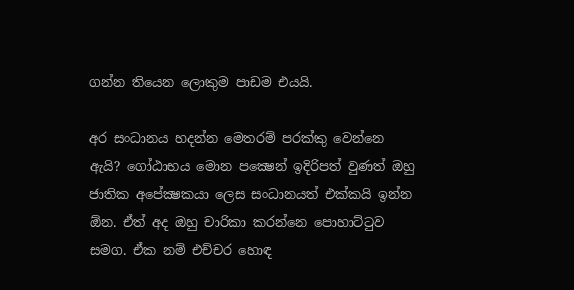ගන්න තියෙන ලොකුම පාඩම එයයි.

අර සංධානය හදන්න මෙතරම් පරක්කු වෙන්නෙ ඇයි? ගෝඨාභය මොන පක්‍ෂෙන් ඉදිරිපත් වුණත් ඔහු ජාතික අපේක්‍ෂකයා ලෙස සංධානයත් එක්කයි ඉන්න ඕන. ඒත් අද ඔහු චාරිකා කරන්නෙ පොහාට්ටුව සමග. ඒක නම් එච්චර හොඳ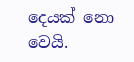දෙයක් නො වෙයි.